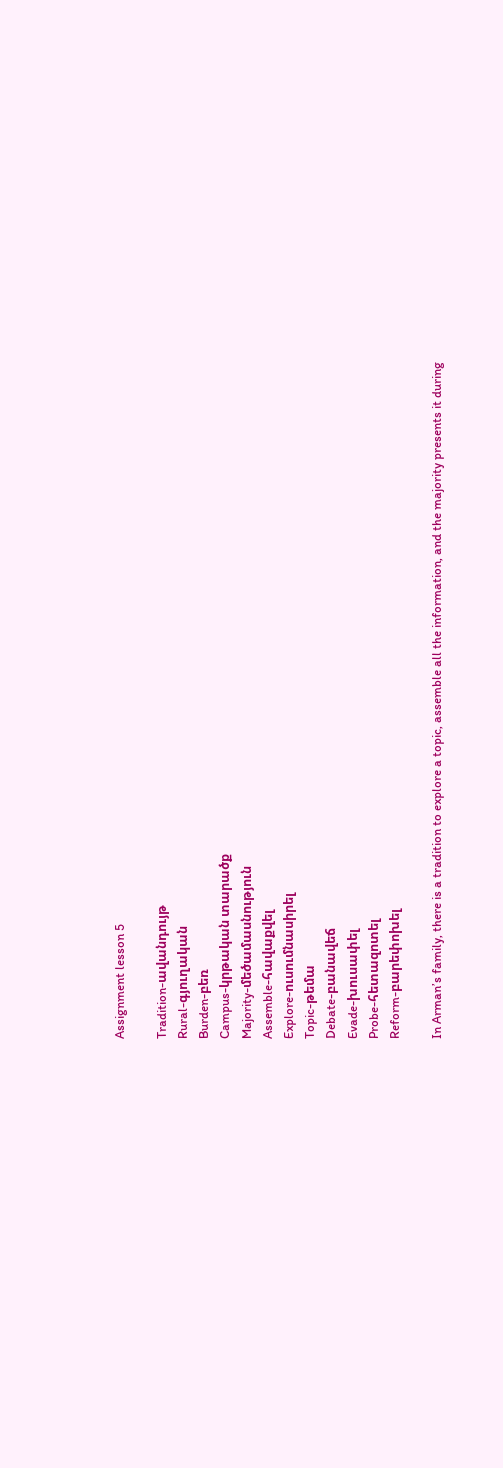Assignment lesson 5

Tradition-ավանդույթ
Rural-գյուղական
Burden-բեռ
Campus-կրթական տարածք
Majority-մեծամասնություն
Assemble-հավաքվել
Explore-ուսումնասիրել
Topic-թեմա
Debate-բանավեճ
Evade-խուսափել
Probe-հետազոտել
Reform-բարեփոխել

In Arman’s family, there is a tradition to explore a topic, assemble all the information, and the majority presents it during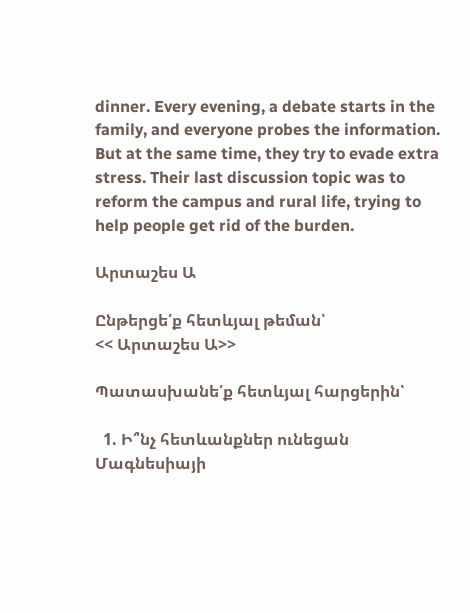dinner. Every evening, a debate starts in the family, and everyone probes the information. But at the same time, they try to evade extra stress. Their last discussion topic was to reform the campus and rural life, trying to help people get rid of the burden.

Արտաշես Ա

Ընթերցե՛ք հետևյալ թեման՝
<< Արտաշես Ա>>

Պատասխանե՛ք հետևյալ հարցերին՝

  1. Ի՞նչ հետևանքներ ունեցան Մագնեսիայի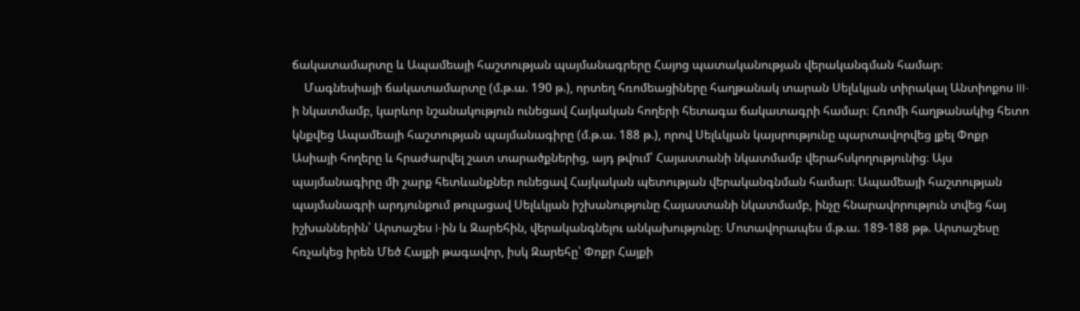ճակատամարտը և Ապամեայի հաշտության պայմանագրերը Հայոց պատականության վերականգման համար։
    Մագնեսիայի ճակատամարտը (մ.թ.ա. 190 թ.), որտեղ հռոմեացիները հաղթանակ տարան Սելևկյան տիրակալ Անտիոքոս III-ի նկատմամբ, կարևոր նշանակություն ունեցավ Հայկական հողերի հետագա ճակատագրի համար։ Հռոմի հաղթանակից հետո կնքվեց Ապամեայի հաշտության պայմանագիրը (մ.թ.ա. 188 թ.), որով Սելևկյան կայսրությունը պարտավորվեց լքել Փոքր Ասիայի հողերը և հրաժարվել շատ տարածքներից, այդ թվում՝ Հայաստանի նկատմամբ վերահսկողությունից։ Այս պայմանագիրը մի շարք հետևանքներ ունեցավ Հայկական պետության վերականգնման համար։ Ապամեայի հաշտության պայմանագրի արդյունքում թուլացավ Սելևկյան իշխանությունը Հայաստանի նկատմամբ, ինչը հնարավորություն տվեց հայ իշխաններին՝ Արտաշես I-ին և Զարեհին, վերականգնելու անկախությունը։ Մոտավորապես մ.թ.ա. 189-188 թթ. Արտաշեսը հռչակեց իրեն Մեծ Հայքի թագավոր, իսկ Զարեհը՝ Փոքր Հայքի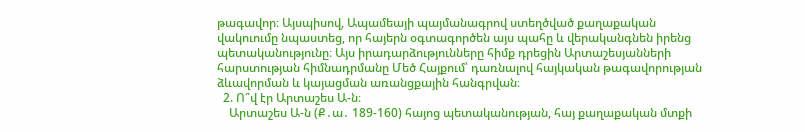թագավոր։ Այսպիսով, Ապամեայի պայմանագրով ստեղծված քաղաքական վակուումը նպաստեց, որ հայերն օգտագործեն այս պահը և վերականգնեն իրենց պետականությունը։ Այս իրադարձությունները հիմք դրեցին Արտաշեսյանների հարստության հիմնադրմանը Մեծ Հայքում՝ դառնալով հայկական թագավորության ձևավորման և կայացման առանցքային հանգրվան։
  2. Ո՞վ էր Արտաշես Ա-ն։
    Արտաշես Ա-ն (Ք․ա․ 189-160) հայոց պետականության, հայ քաղաքական մտքի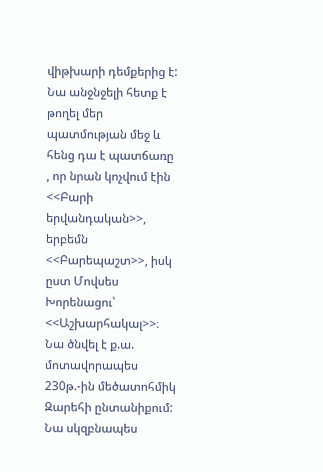վիթխարի դեմքերից է: Նա անջնջելի հետք է թողել մեր պատմության մեջ և հենց դա է պատճառը , որ նրան կոչվում էին <<Բարի երվանդական>>, երբեմն <<Բարեպաշտ>>, իսկ ըստ Մովսես Խորենացու՝ <<Աշխարհակալ>>։ Նա ծնվել է ք.ա. մոտավորապես 230թ.-ին մեծատոհմիկ Զարեհի ընտանիքում: Նա սկզբնապես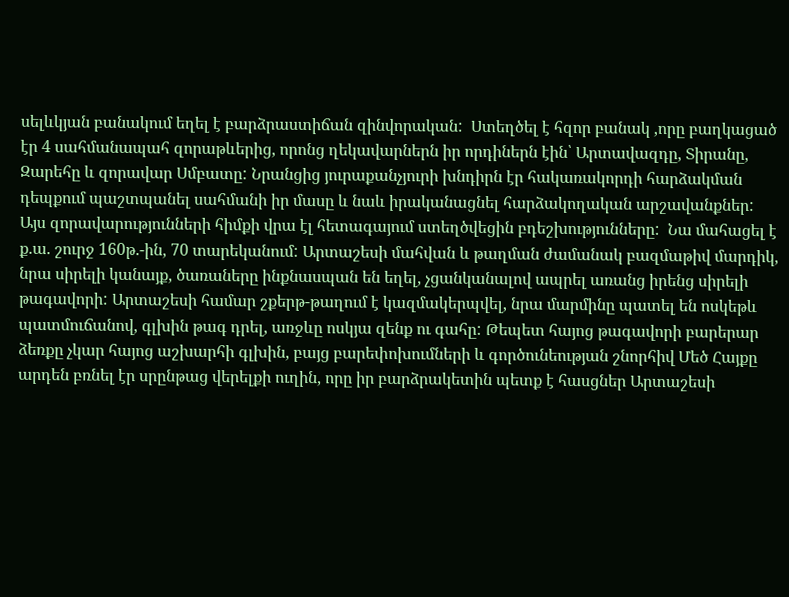սելևկյան բանակում եղել է բարձրաստիճան զինվորական:  Ստեղծել է հզոր բանակ ,որը բաղկացած էր 4 սահմանապահ զորաթևերից, որոնց ղեկավարներն իր որդիներն էին՝ Արտավազդը, Տիրանը, Զարեհը և զորավար Սմբատը: Նրանցից յուրաքանչյուրի խնդիրն էր հակառակորդի հարձակման դեպքում պաշտպանել սահմանի իր մասը և նաև իրականացնել հարձակողական արշավանքներ: Այս զորավարությունների հիմքի վրա էլ հետագայում ստեղծվեցին բդեշխությունները:  Նա մահացել է ք.ա. շուրջ 160թ.-ին, 70 տարեկանում: Արտաշեսի մահվան և թաղման ժամանակ բազմաթիվ մարդիկ, նրա սիրելի կանայք, ծառաները ինքնասպան են եղել, չցանկանալով ապրել առանց իրենց սիրելի թագավորի: Արտաշեսի համար շքերթ-թաղում է կազմակերպվել, նրա մարմինը պատել են ոսկեթև պատմուճանով, գլխին թագ դրել, առջևը ոսկյա զենք ու գահը: Թեպետ հայոց թագավորի բարերար ձեռքը չկար հայոց աշխարհի գլխին, բայց բարեփոխումների և գործունեության շնորհիվ Մեծ Հայքը արդեն բռնել էր սրընթաց վերելքի ուղին, որը իր բարձրակետին պետք է հասցներ Արտաշեսի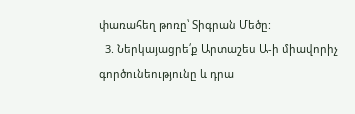փառահեղ թոռը՝ Տիգրան Մեծը:
  3. Ներկայացրե՛ք Արտաշես Ա-ի միավորիչ գործունեությունը և դրա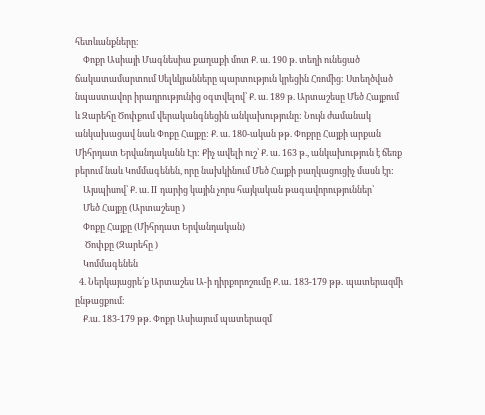հետևանքները։
    Փոքր Ասիայի Մագնեսիա քաղաքի մոտ Ք. ա. 190 թ. տեղի ունեցած ճակատամարտում Սելևկյանները պարտություն կրեցին Հռոմից: Ստեղծված նպաստավոր իրադրությունից օգտվելով՝ Ք. ա. 189 թ. Արտաշեսը Մեծ Հայքում և Զարեհը Ծոփքում վերականգնեցին անկախությունը: Նույն ժամանակ անկախացավ նաև Փոքը Հայքը: Ք. ա. 180-ական թթ. Փոքրը Հայքի արքան Միհրդատ Երվանդականն Էր: Քիչ ավելի ուշ՝ Ք. ա. 163 թ., անկախություն է ճեռք բերում նաև Կոմմագենեն, որը նախկինում Մեծ Հայքի բաղկացուցիչ մասն էր:
    Այսպիսով՝ Ք. ա. II դարից կային չորս հայկական թագավորություններ՝
    Մեծ Հայքը (Արտաշեսը )
    Փոքը Հայքը (Միհրդատ Երվանդական)
     Ծոփքը (Զարեհը )
    Կոմմագենեն
  4. Ներկայացրե՛ք Արտաշես Ա-ի դիրքորոշումը Ք․ա․ 183-179 թթ․ պատերազմի ընթացքում։
    Ք.ա. 183-179 թթ. Փոքր Ասիայում պատերազմ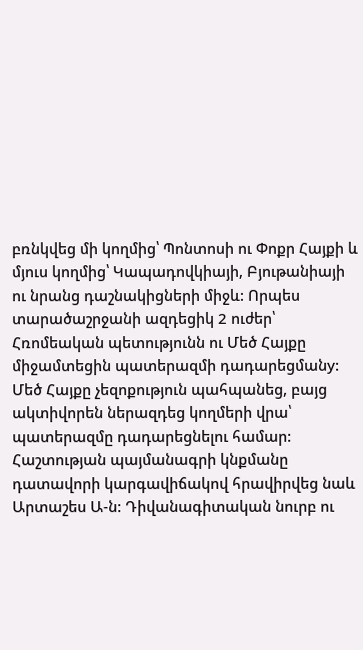բռնկվեց մի կողմից՝ Պոնտոսի ու Փոքր Հայքի և մյուս կողմից՝ Կապադովկիայի, Բյութանիայի ու նրանց դաշնակիցների միջև: Որպես տարածաշրջանի ազդեցիկ 2 ուժեր՝ Հռոմեական պետությունն ու Մեծ Հայքը միջամտեցին պատերազմի դադարեցմանy: Մեծ Հայքը չեզոքություն պահպանեց, բայց ակտիվորեն ներազդեց կողմերի վրա՝ պատերազմը դադարեցնելու համար: Հաշտության պայմանագրի կնքմանը դատավորի կարգավիճակով հրավիրվեց նաև Արտաշես Ա-ն: Դիվանագիտական նուրբ ու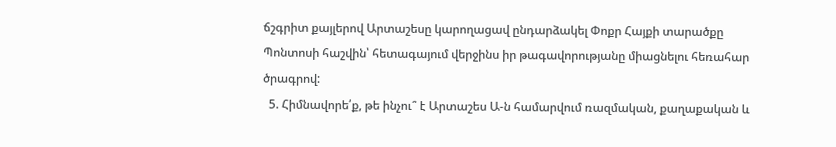ճշգրիտ քայլերով Արտաշեսը կարողացավ ընդարձակել Փոքր Հայքի տարածքը Պոնտոսի հաշվին՝ հետագայում վերջինս իր թագավորությանը միացնելու հեռահար ծրագրով:
  5. Հիմնավորե՛ք, թե ինչու՞ է Արտաշես Ա-ն համարվում ռազմական, քաղաքական և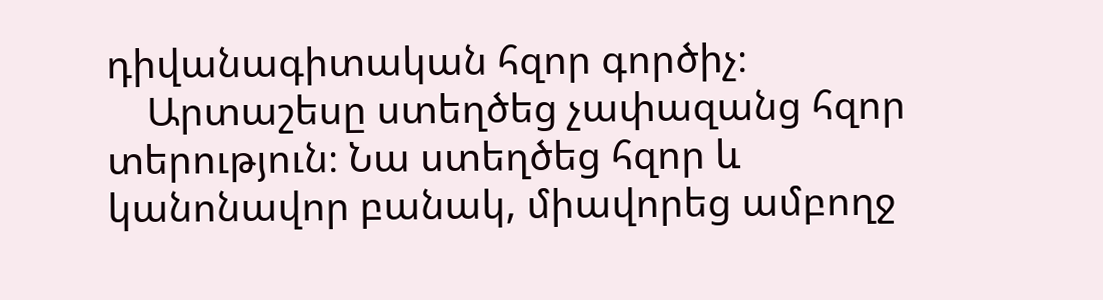դիվանագիտական հզոր գործիչ։
    Արտաշեսը ստեղծեց չափազանց հզոր տերություն։ Նա ստեղծեց հզոր և կանոնավոր բանակ, միավորեց ամբողջ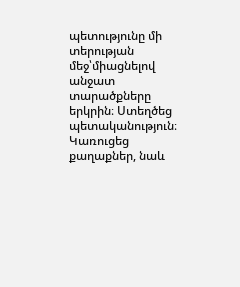պետությունը մի տերության մեջ՝միացնելով անջատ տարածքները երկրին։ Ստեղծեց պետականություն։ Կառուցեց քաղաքներ, նաև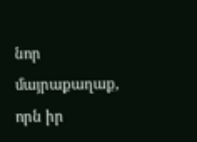նոր մայրաքաղաք, որն իր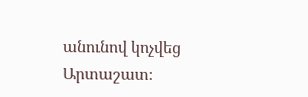անունով կոչվեց Արտաշատ։